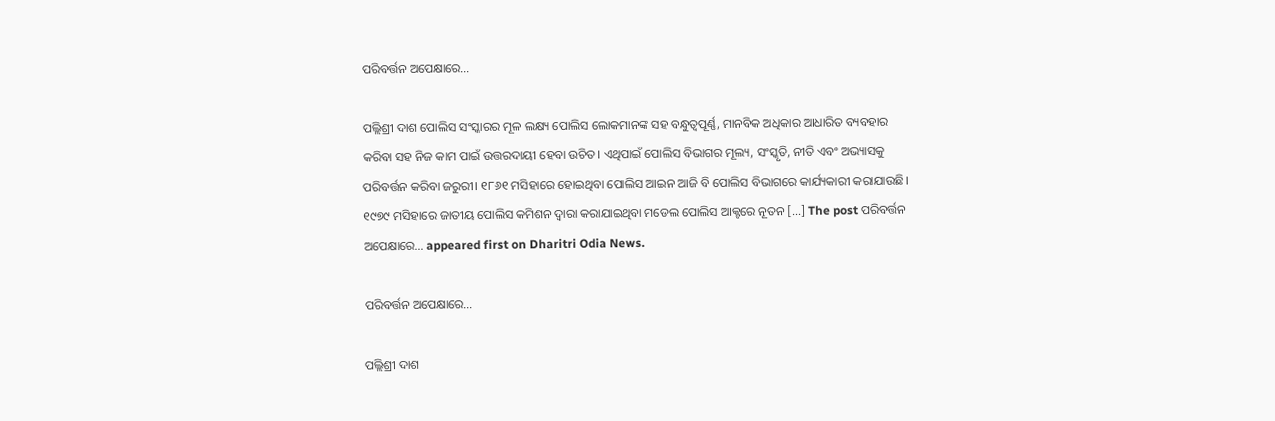ପରିବର୍ତ୍ତନ ଅପେକ୍ଷାରେ…

ପଲ୍ଲିଶ୍ରୀ ଦାଶ ପୋଲିସ ସଂସ୍କାରର ମୂଳ ଲକ୍ଷ୍ୟ ପୋଲିସ ଲୋକମାନଙ୍କ ସହ ବନ୍ଧୁତ୍ୱପୂର୍ଣ୍ଣ, ମାନବିକ ଅଧିକାର ଆଧାରିତ ବ୍ୟବହାର କରିବା ସହ ନିଜ କାମ ପାଇଁ ଉତ୍ତରଦାୟୀ ହେବା ଉଚିତ। ଏଥିପାଇଁ ପୋଲିସ ବିଭାଗର ମୂଲ୍ୟ, ସଂସ୍କୃତି, ନୀତି ଏବଂ ଅଭ୍ୟାସକୁ ପରିବର୍ତ୍ତନ କରିବା ଜରୁରୀ। ୧୮୬୧ ମସିହାରେ ହୋଇଥିବା ପୋଲିସ ଆଇନ ଆଜି ବି ପୋଲିସ ବିଭାଗରେ କାର୍ଯ୍ୟକାରୀ କରାଯାଉଛି। ୧୯୭୯ ମସିହାରେ ଜାତୀୟ ପୋଲିସ କମିଶନ ଦ୍ୱାରା କରାଯାଇଥିବା ମଡେଲ ପୋଲିସ ଆକ୍ଟରେ ନୂତନ […] The post ପରିବର୍ତ୍ତନ ଅପେକ୍ଷାରେ… appeared first on Dharitri Odia News.

ପରିବର୍ତ୍ତନ ଅପେକ୍ଷାରେ…

ପଲ୍ଲିଶ୍ରୀ ଦାଶ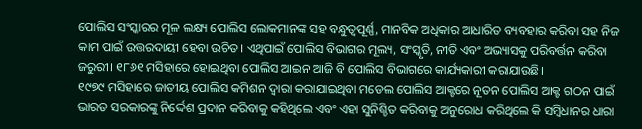ପୋଲିସ ସଂସ୍କାରର ମୂଳ ଲକ୍ଷ୍ୟ ପୋଲିସ ଲୋକମାନଙ୍କ ସହ ବନ୍ଧୁତ୍ୱପୂର୍ଣ୍ଣ, ମାନବିକ ଅଧିକାର ଆଧାରିତ ବ୍ୟବହାର କରିବା ସହ ନିଜ କାମ ପାଇଁ ଉତ୍ତରଦାୟୀ ହେବା ଉଚିତ। ଏଥିପାଇଁ ପୋଲିସ ବିଭାଗର ମୂଲ୍ୟ, ସଂସ୍କୃତି, ନୀତି ଏବଂ ଅଭ୍ୟାସକୁ ପରିବର୍ତ୍ତନ କରିବା ଜରୁରୀ। ୧୮୬୧ ମସିହାରେ ହୋଇଥିବା ପୋଲିସ ଆଇନ ଆଜି ବି ପୋଲିସ ବିଭାଗରେ କାର୍ଯ୍ୟକାରୀ କରାଯାଉଛି।
୧୯୭୯ ମସିହାରେ ଜାତୀୟ ପୋଲିସ କମିଶନ ଦ୍ୱାରା କରାଯାଇଥିବା ମଡେଲ ପୋଲିସ ଆକ୍ଟରେ ନୂତନ ପୋଲିସ ଆକ୍ଟ ଗଠନ ପାଇଁ ଭାରତ ସରକାରଙ୍କୁ ନିର୍ଦ୍ଦେଶ ପ୍ରଦାନ କରିବାକୁ କହିଥିଲେ ଏବଂ ଏହା ସୁନିଶ୍ଚିତ କରିବାକୁ ଅନୁରୋଧ କରିଥିଲେ କି ସମ୍ବିଧାନର ଧାରା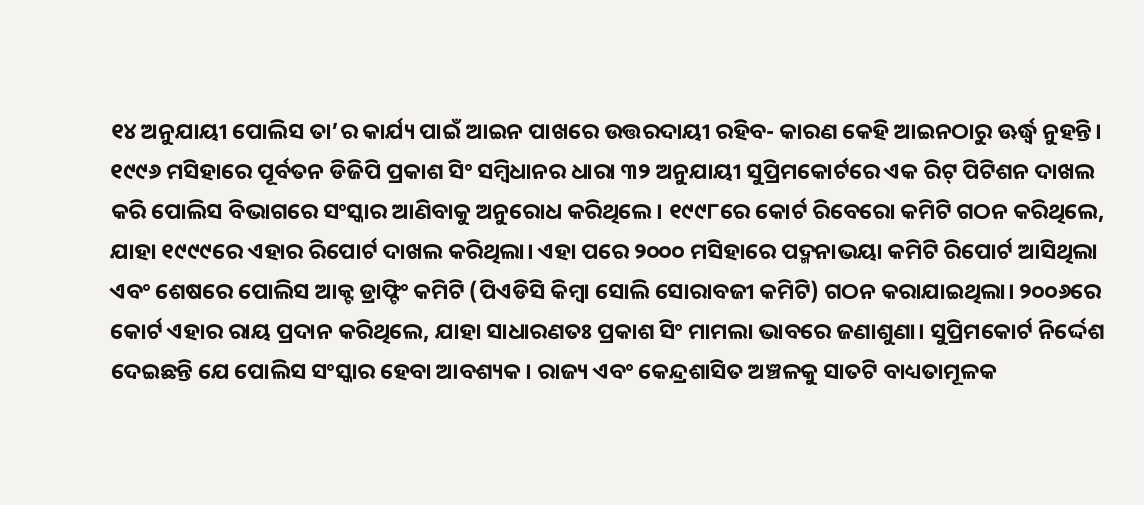୧୪ ଅନୁଯାୟୀ ପୋଲିସ ତା’ର କାର୍ଯ୍ୟ ପାଇଁ ଆଇନ ପାଖରେ ଉତ୍ତରଦାୟୀ ରହିବ- କାରଣ କେହି ଆଇନଠାରୁ ଊର୍ଦ୍ଧ୍ୱ ନୁହନ୍ତି। ୧୯୯୬ ମସିହାରେ ପୂର୍ବତନ ଡିଜିପି ପ୍ରକାଶ ସିଂ ସମ୍ବିଧାନର ଧାରା ୩୨ ଅନୁଯାୟୀ ସୁପ୍ରିମକୋର୍ଟରେ ଏକ ରିଟ୍‌ ପିଟିଶନ ଦାଖଲ କରି ପୋଲିସ ବିଭାଗରେ ସଂସ୍କାର ଆଣିବାକୁ ଅନୁରୋଧ କରିଥିଲେ। ୧୯୯୮ରେ କୋର୍ଟ ରିବେରୋ କମିଟି ଗଠନ କରିଥିଲେ, ଯାହା ୧୯୯୯ରେ ଏହାର ରିପୋର୍ଟ ଦାଖଲ କରିଥିଲା। ଏହା ପରେ ୨୦୦୦ ମସିହାରେ ପଦ୍ମନାଭୟା କମିଟି ରିପୋର୍ଟ ଆସିଥିଲା ଏବଂ ଶେଷରେ ପୋଲିସ ଆକ୍ଟ ଡ୍ରାଫ୍ଟିଂ କମିଟି (ପିଏଡିସି କିମ୍ବା ସୋଲି ସୋରାବଜୀ କମିଟି) ଗଠନ କରାଯାଇଥିଲା। ୨୦୦୬ରେ କୋର୍ଟ ଏହାର ରାୟ ପ୍ରଦାନ କରିଥିଲେ, ଯାହା ସାଧାରଣତଃ ପ୍ରକାଶ ସିଂ ମାମଲା ଭାବରେ ଜଣାଶୁଣା। ସୁପ୍ରିମକୋର୍ଟ ନିର୍ଦ୍ଦେଶ ଦେଇଛନ୍ତି ଯେ ପୋଲିସ ସଂସ୍କାର ହେବା ଆବଶ୍ୟକ। ରାଜ୍ୟ ଏବଂ କେନ୍ଦ୍ରଶାସିତ ଅଞ୍ଚଳକୁ ସାତଟି ବାଧ୍ୟତାମୂଳକ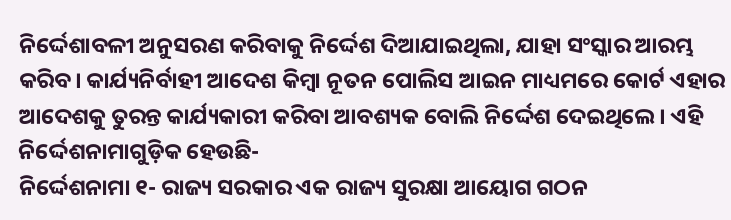ନିର୍ଦ୍ଦେଶାବଳୀ ଅନୁସରଣ କରିବାକୁ ନିର୍ଦ୍ଦେଶ ଦିଆଯାଇଥିଲା, ଯାହା ସଂସ୍କାର ଆରମ୍ଭ କରିବ। କାର୍ଯ୍ୟନିର୍ବାହୀ ଆଦେଶ କିମ୍ବା ନୂତନ ପୋଲିସ ଆଇନ ମାଧ୍ୟମରେ କୋର୍ଟ ଏହାର ଆଦେଶକୁ ତୁରନ୍ତ କାର୍ଯ୍ୟକାରୀ କରିବା ଆବଶ୍ୟକ ବୋଲି ନିର୍ଦ୍ଦେଶ ଦେଇଥିଲେ। ଏହି ନିର୍ଦ୍ଦେଶନାମାଗୁଡ଼ିକ ହେଉଛି-
ନିର୍ଦ୍ଦେଶନାମା ୧- ରାଜ୍ୟ ସରକାର ଏକ ରାଜ୍ୟ ସୁରକ୍ଷା ଆୟୋଗ ଗଠନ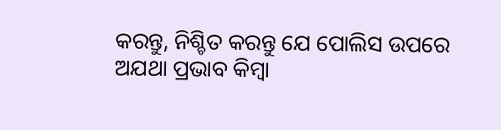କରନ୍ତୁ, ନିଶ୍ଚିତ କରନ୍ତୁ ଯେ ପୋଲିସ ଉପରେ ଅଯଥା ପ୍ରଭାବ କିମ୍ବା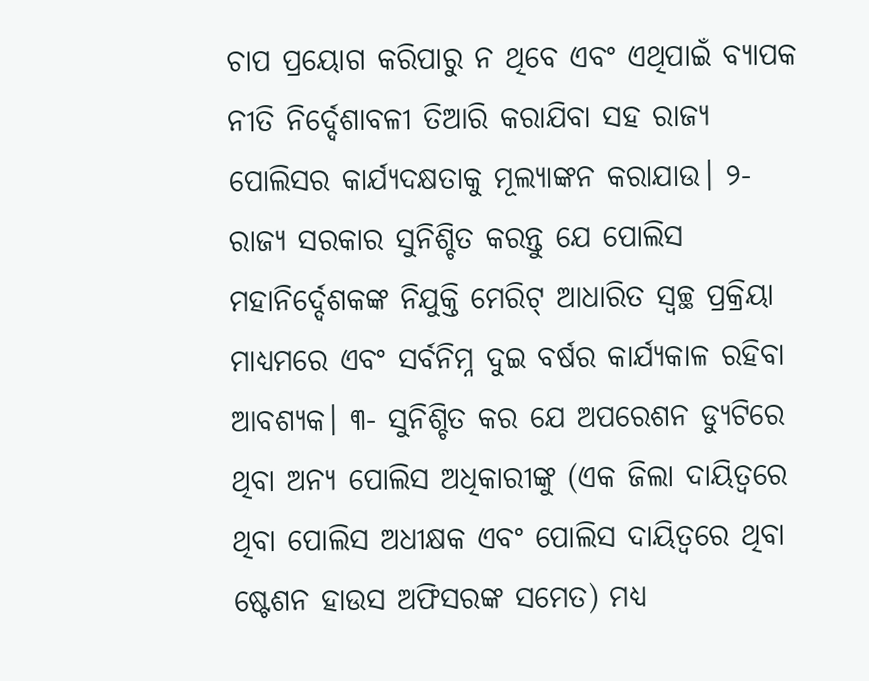ଚାପ ପ୍ରୟୋଗ କରିପାରୁ ନ ଥିବେ ଏବଂ ଏଥିପାଇଁ ବ୍ୟାପକ ନୀତି ନିର୍ଦ୍ଦେଶାବଳୀ ତିଆରି କରାଯିବା ସହ ରାଜ୍ୟ ପୋଲିସର କାର୍ଯ୍ୟଦକ୍ଷତାକୁ ମୂଲ୍ୟାଙ୍କନ କରାଯାଉ। ୨- ରାଜ୍ୟ ସରକାର ସୁନିଶ୍ଚିତ କରନ୍ତୁ ଯେ ପୋଲିସ ମହାନିର୍ଦ୍ଦେଶକଙ୍କ ନିଯୁକ୍ତି ମେରିଟ୍‌ ଆଧାରିତ ସ୍ବଚ୍ଛ ପ୍ରକ୍ରିୟା ମାଧ୍ୟମରେ ଏବଂ ସର୍ବନିମ୍ନ ଦୁଇ ବର୍ଷର କାର୍ଯ୍ୟକାଳ ରହିବା ଆବଶ୍ୟକ। ୩- ସୁନିଶ୍ଚିତ କର ଯେ ଅପରେଶନ ଡ୍ୟୁଟିରେ ଥିବା ଅନ୍ୟ ପୋଲିସ ଅଧିକାରୀଙ୍କୁ (ଏକ ଜିଲା ଦାୟିତ୍ୱରେ ଥିବା ପୋଲିସ ଅଧୀକ୍ଷକ ଏବଂ ପୋଲିସ ଦାୟିତ୍ୱରେ ଥିବା ଷ୍ଟେଶନ ହାଉସ ଅଫିସରଙ୍କ ସମେତ) ମଧ୍ୟ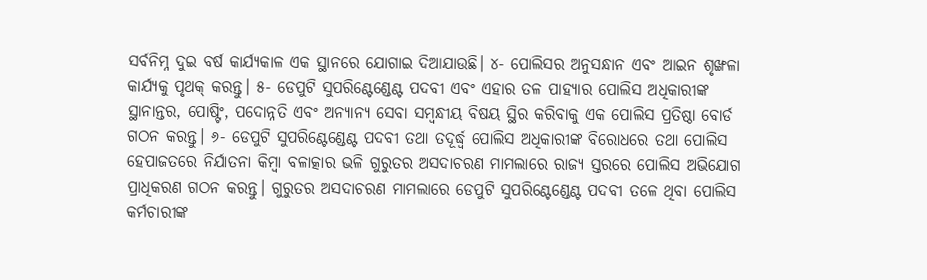ସର୍ବନିମ୍ନ ଦୁଇ ବର୍ଷ କାର୍ଯ୍ୟକାଳ ଏକ ସ୍ଥାନରେ ଯୋଗାଇ ଦିଆଯାଉଛି। ୪- ପୋଲିସର ଅନୁସନ୍ଧାନ ଏବଂ ଆଇନ ଶୃଙ୍ଖଳା କାର୍ଯ୍ୟକୁ ପୃଥକ୍‌ କରନ୍ତୁ। ୫- ଡେପୁଟି ସୁପରିଣ୍ଟେଣ୍ଡେଣ୍ଟ ପଦବୀ ଏବଂ ଏହାର ତଳ ପାହ୍ୟାର ପୋଲିସ ଅଧିକାରୀଙ୍କ ସ୍ଥାନାନ୍ତର, ପୋଷ୍ଟିଂ, ପଦୋନ୍ନତି ଏବଂ ଅନ୍ୟାନ୍ୟ ସେବା ସମ୍ବନ୍ଧୀୟ ବିଷୟ ସ୍ଥିର କରିବାକୁ ଏକ ପୋଲିସ ପ୍ରତିଷ୍ଠା ବୋର୍ଡ ଗଠନ କରନ୍ତୁ। ୬- ଡେପୁଟି ସୁପରିଣ୍ଟେଣ୍ଡେଣ୍ଟ ପଦବୀ ତଥା ତଦୂର୍ଦ୍ଧ୍ୱ ପୋଲିସ ଅଧିକାରୀଙ୍କ ବିରୋଧରେ ତଥା ପୋଲିସ ହେପାଜତରେ ନିର୍ଯାତନା କିମ୍ବା ବଳାତ୍କାର ଭଳି ଗୁରୁତର ଅସଦାଚରଣ ମାମଲାରେ ରାଜ୍ୟ ସ୍ତରରେ ପୋଲିସ ଅଭିଯୋଗ ପ୍ରାଧିକରଣ ଗଠନ କରନ୍ତୁ। ଗୁରୁତର ଅସଦାଚରଣ ମାମଲାରେ ଡେପୁଟି ସୁପରିଣ୍ଟେଣ୍ଡେଣ୍ଟ ପଦବୀ ତଳେ ଥିବା ପୋଲିସ କର୍ମଚାରୀଙ୍କ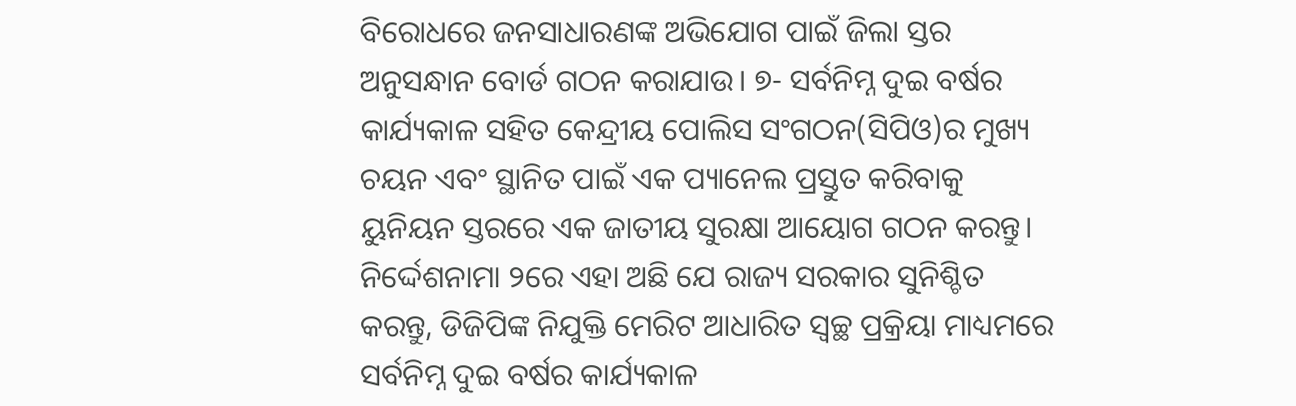ବିରୋଧରେ ଜନସାଧାରଣଙ୍କ ଅଭିଯୋଗ ପାଇଁ ଜିଲା ସ୍ତର ଅନୁସନ୍ଧାନ ବୋର୍ଡ ଗଠନ କରାଯାଉ। ୭- ସର୍ବନିମ୍ନ ଦୁଇ ବର୍ଷର କାର୍ଯ୍ୟକାଳ ସହିତ କେନ୍ଦ୍ରୀୟ ପୋଲିସ ସଂଗଠନ(ସିପିଓ)ର ମୁଖ୍ୟ ଚୟନ ଏବଂ ସ୍ଥାନିତ ପାଇଁ ଏକ ପ୍ୟାନେଲ ପ୍ରସ୍ତୁତ କରିବାକୁ ୟୁନିୟନ ସ୍ତରରେ ଏକ ଜାତୀୟ ସୁରକ୍ଷା ଆୟୋଗ ଗଠନ କରନ୍ତୁ। ନିର୍ଦ୍ଦେଶନାମା ୨ରେ ଏହା ଅଛି ଯେ ରାଜ୍ୟ ସରକାର ସୁନିଶ୍ଚିତ କରନ୍ତୁ, ଡିଜିପିଙ୍କ ନିଯୁକ୍ତି ମେରିଟ ଆଧାରିତ ସ୍ବଚ୍ଛ ପ୍ରକ୍ରିୟା ମାଧ୍ୟମରେ ସର୍ବନିମ୍ନ ଦୁଇ ବର୍ଷର କାର୍ଯ୍ୟକାଳ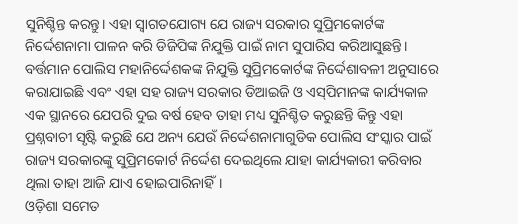ସୁନିଶ୍ଚିନ୍ତ କରନ୍ତୁ। ଏହା ସ୍ବାଗତଯୋଗ୍ୟ ଯେ ରାଜ୍ୟ ସରକାର ସୁପ୍ରିମକୋର୍ଟଙ୍କ ନିର୍ଦ୍ଦେଶନାମା ପାଳନ କରି ଡିଜିପିଙ୍କ ନିଯୁକ୍ତି ପାଇଁ ନାମ ସୁପାରିସ କରିଆସୁଛନ୍ତି। ବର୍ତ୍ତମାନ ପୋଲିସ ମହାନିର୍ଦ୍ଦେଶକଙ୍କ ନିଯୁକ୍ତି ସୁପ୍ରିମକୋର୍ଟଙ୍କ ନିର୍ଦ୍ଦେଶାବଳୀ ଅନୁସାରେ କରାଯାଇଛି ଏବଂ ଏହା ସହ ରାଜ୍ୟ ସରକାର ଡିଆଇଜି ଓ ଏସ୍‌ପିମାନଙ୍କ କାର୍ଯ୍ୟକାଳ ଏକ ସ୍ଥାନରେ ଯେପରି ଦୁଇ ବର୍ଷ ହେବ ତାହା ମଧ୍ୟ ସୁନିଶ୍ଚିତ କରୁଛନ୍ତି କିନ୍ତୁ ଏହା ପ୍ରଶ୍ନବାଚୀ ସୃଷ୍ଟି କରୁଛି ଯେ ଅନ୍ୟ ଯେଉଁ ନିର୍ଦ୍ଦେଶନାମାଗୁଡିକ ପୋଲିସ ସଂସ୍କାର ପାଇଁ ରାଜ୍ୟ ସରକାରଙ୍କୁ ସୁପ୍ରିମକୋର୍ଟ ନିର୍ଦ୍ଦେଶ ଦେଇଥିଲେ ଯାହା କାର୍ଯ୍ୟକାରୀ କରିବାର ଥିଲା ତାହା ଆଜି ଯାଏ ହୋଇପାରିନାହିଁ।
ଓଡ଼ିଶା ସମେତ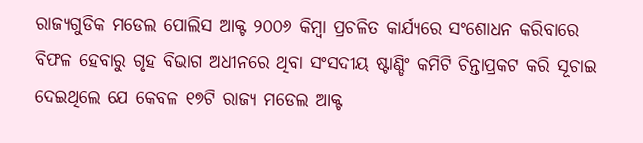ରାଜ୍ୟଗୁଡିକ ମଡେଲ ପୋଲିସ ଆକ୍ଟ ୨୦୦୬ କିମ୍ବା ପ୍ରଚଳିତ କାର୍ଯ୍ୟରେ ସଂଶୋଧନ କରିବାରେ ବିଫଳ ହେବାରୁ ଗୃହ ବିଭାଗ ଅଧୀନରେ ଥିବା ସଂସଦୀୟ ଷ୍ଟାଣ୍ଡିଂ କମିଟି ଚିନ୍ତାପ୍ରକଟ କରି ସୂଚାଇ ଦେଇଥିଲେ ଯେ କେବଳ ୧୭ଟି ରାଜ୍ୟ ମଡେଲ ଆକ୍ଟ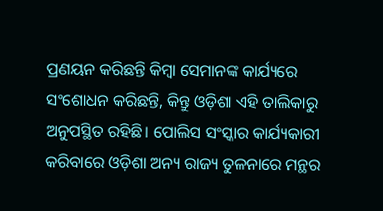ପ୍ରଣୟନ କରିଛନ୍ତି କିମ୍ବା ସେମାନଙ୍କ କାର୍ଯ୍ୟରେ ସଂଶୋଧନ କରିଛନ୍ତି, କିନ୍ତୁ ଓଡ଼ିଶା ଏହି ତାଲିକାରୁ ଅନୁପସ୍ଥିତ ରହିଛି। ପୋଲିସ ସଂସ୍କାର କାର୍ଯ୍ୟକାରୀ କରିବାରେ ଓଡ଼ିଶା ଅନ୍ୟ ରାଜ୍ୟ ତୁଳନାରେ ମନ୍ଥର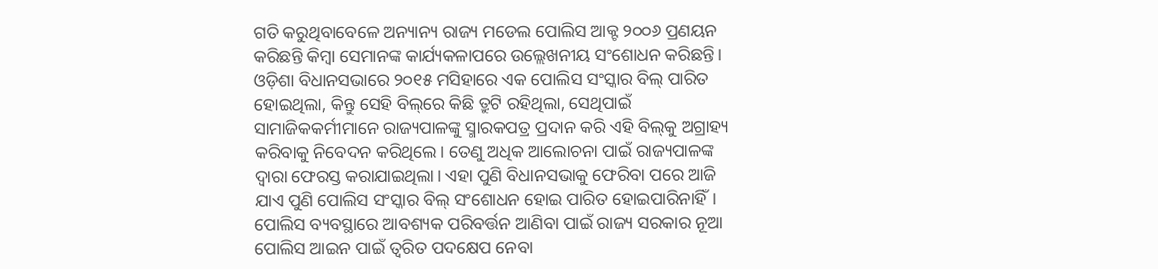ଗତି କରୁଥିବାବେଳେ ଅନ୍ୟାନ୍ୟ ରାଜ୍ୟ ମଡେଲ ପୋଲିସ ଆକ୍ଟ ୨୦୦୬ ପ୍ରଣୟନ କରିଛନ୍ତି କିମ୍ବା ସେମାନଙ୍କ କାର୍ଯ୍ୟକଳାପରେ ଉଲ୍ଲେଖନୀୟ ସଂଶୋଧନ କରିଛନ୍ତି।
ଓଡ଼ିଶା ବିଧାନସଭାରେ ୨୦୧୫ ମସିହାରେ ଏକ ପୋଲିସ ସଂସ୍କାର ବିଲ୍‌ ପାରିତ ହୋଇଥିଲା, କିନ୍ତୁ ସେହି ବିଲ୍‌ରେ କିଛି ତ୍ରୁଟି ରହିଥିଲା, ସେଥିପାଇଁ ସାମାଜିକକର୍ମୀମାନେ ରାଜ୍ୟପାଳଙ୍କୁ ସ୍ମାରକପତ୍ର ପ୍ରଦାନ କରି ଏହି ବିଲ୍‌କୁ ଅଗ୍ରାହ୍ୟ କରିବାକୁ ନିବେଦନ କରିଥିଲେ। ତେଣୁ ଅଧିକ ଆଲୋଚନା ପାଇଁ ରାଜ୍ୟପାଳଙ୍କ ଦ୍ୱାରା ଫେରସ୍ତ କରାଯାଇଥିଲା। ଏହା ପୁଣି ବିଧାନସଭାକୁ ଫେରିବା ପରେ ଆଜି ଯାଏ ପୁଣି ପୋଲିସ ସଂସ୍କାର ବିଲ୍‌ ସଂଶୋଧନ ହୋଇ ପାରିତ ହୋଇପାରିନାହିଁ। ପୋଲିସ ବ୍ୟବସ୍ଥାରେ ଆବଶ୍ୟକ ପରିବର୍ତ୍ତନ ଆଣିବା ପାଇଁ ରାଜ୍ୟ ସରକାର ନୂଆ ପୋଲିସ ଆଇନ ପାଇଁ ତ୍ୱରିତ ପଦକ୍ଷେପ ନେବା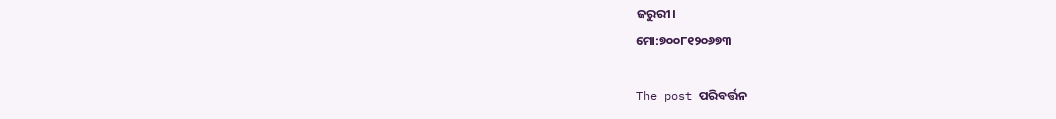ଜରୁରୀ।
ମୋ:୭୦୦୮୧୨୦୬୭୩

The post ପରିବର୍ତ୍ତନ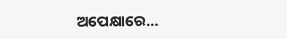ଅପେକ୍ଷାରେ…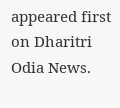appeared first on Dharitri Odia News.